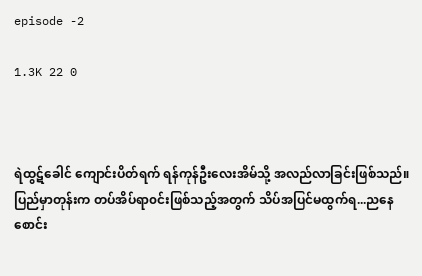episode -2

1.3K 22 0



ရဲထွဋ်ခေါင် ကျောင်းပိတ်ရက် ရန်ကုန်ဦးလေးအိမ်သို့ အလည်လာခြင်းဖြစ်သည်။
ပြည်မှာတုန်းက တပ်အိပ်ရာ၀င်းဖြစ်သည့်အတွက် သိပ်အပြင်မထွက်ရ...ညနေစောင်း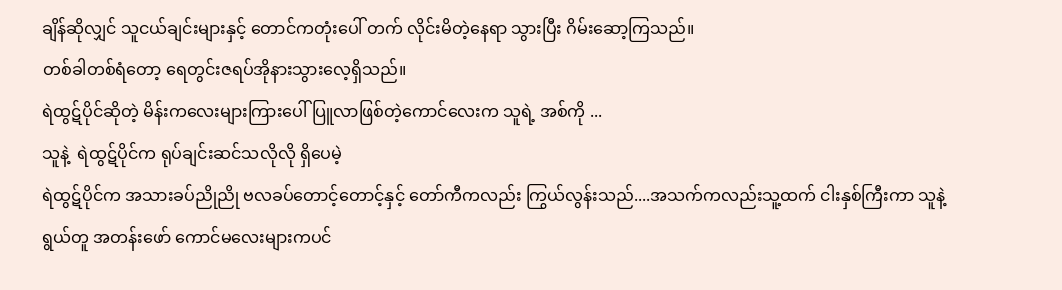ချိန်ဆိုလျှင် သူငယ်ချင်းများနှင့် တောင်ကတုံးပေါ် တက် လိုင်းမိတဲ့နေရာ သွားပြီး ဂိမ်းဆော့ကြသည်။
တစ်ခါတစ်ရံတော့ ရေတွင်းဇရပ်အိုနားသွားလေ့ရှိသည်။
ရဲထွဋ်ပိုင်ဆိုတဲ့ မိန်းကလေးများကြားပေါ်ပြူလာဖြစ်တဲ့ကောင်လေးက သူရဲ့ အစ်ကို ...
သူနဲ့  ရဲထွဋ်ပိုင်က ရုပ်ချင်းဆင်သလိုလို ရှိပေမဲ့
ရဲထွဋ်ပိုင်က အသားခပ်ညိုညို ဗလခပ်တောင့်တောင့်နှင့် တော်ကီကလည်း ကြွယ်လွန်းသည်....အသက်ကလည်းသူ့ထက် ငါးနှစ်ကြီးကာ သူနဲ့ ရွယ်တူ အတန်းဖော် ကောင်မလေးများကပင်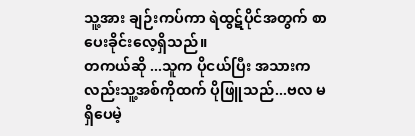သူ့အား ချဉ်းကပ်ကာ ရဲထွဋ်ပိုင်အတွက် စာပေးခိုင်းလေ့ရှိသည်။
တကယ်ဆို ...သူက ပိုငယ်ပြီး အသားကလည်းသူ့အစ်ကိုထက် ပိုဖြူသည်...ဗလ မရှိပေမဲ့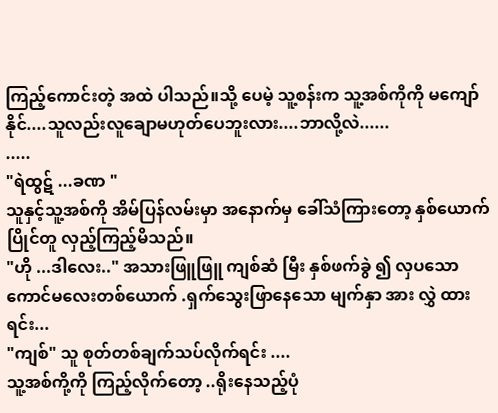ကြည့်ကောင်းတဲ့ အထဲ ပါသည်။သို့‌ ပေမဲ့ သူ့စန်းက သူ့အစ်ကိုကို မကျော်နိုင်....သူလည်းလူချောမဟုတ်ပေဘူးလား....ဘာလို့လဲ......
.....
"ရဲထွဋ် ...ခဏ "
သူနှင့်သူ့အစ်ကို အိမ်ပြန်လမ်းမှာ အနောက်မှ ခေါ်သံကြားတော့ နှစ်ယောက် ပြိုင်တူ လှည့်ကြည့်မိသည်။
"ဟို ...ဒါလေး.." အသားဖြူဖြူ ကျစ်ဆံ မြီး နှစ်ဖက်ခွဲ ၍ လှပသော ကောင်မလေးတစ်ယောက် .ရှက်သွေးဖြာ‌နေသော မျက်နှာ အား လွှဲ ထားရင်း...
"ကျစ်" သူ စုတ်တစ်ချက်သပ်လိုက်ရင်း ....
သူ့အစ်ကို့ကို ကြည့်လိုက်တော့ ..ရိုးနေသည့်ပုံ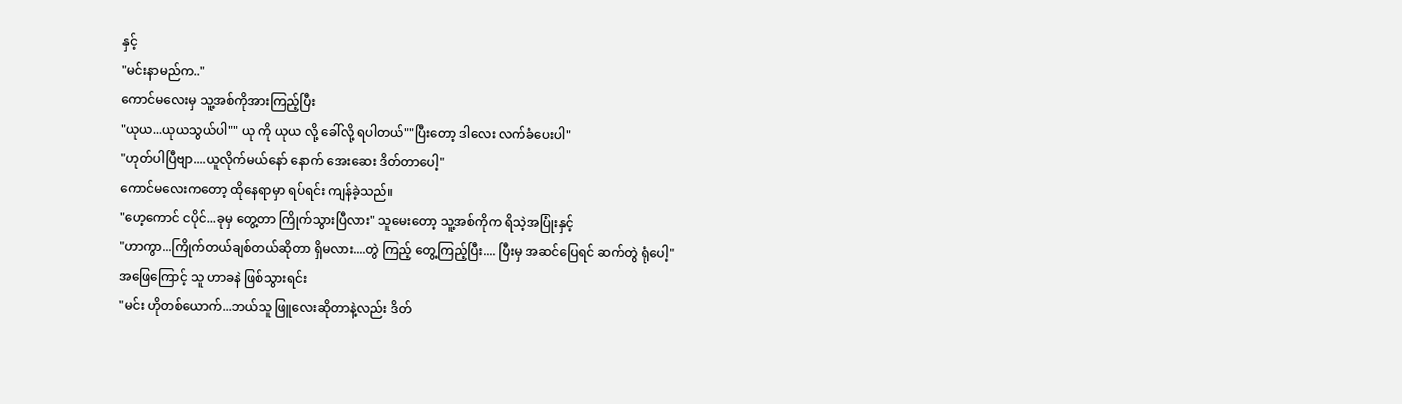နှင့်
"မင်းနာမည်က.."
ကောင်မလေးမှ သူ့အစ်ကိုအားကြည့်ပြီး
"ယု‌ယ...ယုယသွယ်ပါ"" ယု ကို ယုယ လို့ ခေါ်လို့ ရပါတယ်""ပြီးတော့ ဒါလေး လက်ခံပေးပါ"
"ဟုတ်ပါပြီဗျာ....ယူလိုက်မယ်နော် နောက် အေးဆေး ဒိတ်တာပေါ့"
ကောင်မလေးကတော့ ထိုနေရာမှာ ရပ်ရင်း ကျန်ခဲ့သည်။
"ဟေ့ကောင် ငပိုင်...ခုမှ တွေ့တာ ကြိုက်သွားပြီလား" သူမေးတော့ သူ့အစ်ကိုက ‌ရိသဲ့အပြုံးနှင့်
"ဟာကွာ...ကြိုက်တယ်ချစ်တယ်ဆိုတာ ရှိမလား....တွဲ ကြည့် တွေ့ကြည့်ပြီး.... ပြီးမှ အဆင်ပြေရင် ဆက်တွဲ ရုံပေါ့"
အဖြေကြောင့် သူ ဟာခနဲ ဖြစ်သွားရင်း
"မင်း ဟိုတစ်ယောက်...ဘယ်သူ ဖြူလေးဆိုတာနဲ့လည်း ဒိတ်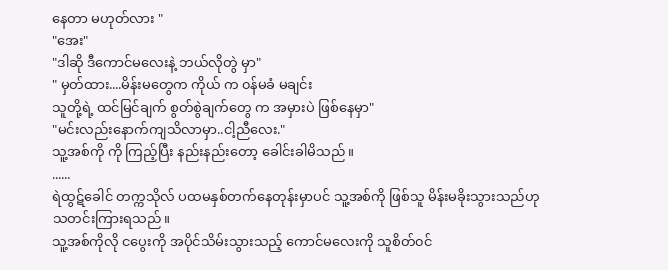နေတာ မဟုတ်လား "
"အေး"
"ဒါဆို ဒီကောင်မလေးနဲ့ ဘယ်လိုတွဲ မှာ"
" မှတ်ထား....မိန်းမတွေက ကိုယ် က ၀န်မခံ မချင်း
သူတို့ရဲ့ ထင်မြင်ချက် စွတ်စွဲချက်‌တွေ က အမှားပဲ ဖြစ်နေမှာ"
"မင်းလည်းနောက်ကျသိလာမှာ..ငါ့ညီလေး."
သူ့အစ်ကို ကို ကြည့်ပြီး နည်းနည်းတော့ ခေါင်းခါမိသည်။
......
ရဲထွဋ်ခေါင် တက္ကသိုလ် ပထမနှစ်တက်နေတုန်းမှာပင် သူ့အစ်ကို ဖြစ်သူ မိန်းမခိုးသွားသည်ဟုသတင်းကြားရသည်။
သူ့အစ်ကိုလို ငပွေးကို အပိုင်သိမ်းသွားသည့်‌ ကောင်မလေးကို သူစိတ်၀င်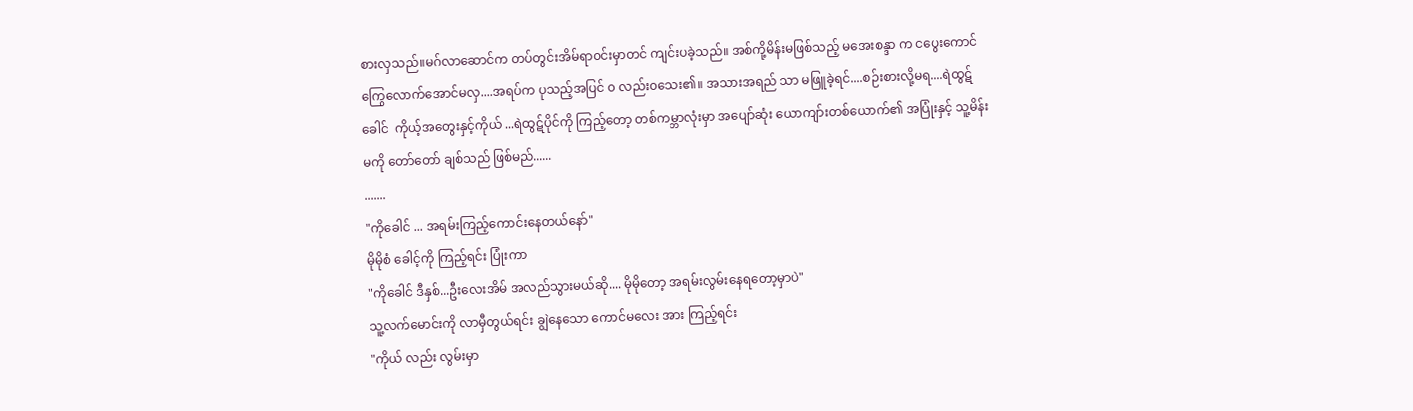စားလှသည်။မဂ်လာဆောင်က တပ်တွင်းအိမ်ရာ၀င်းမှာတင် ကျင်းပခဲ့သည်။ အစ်ကို့မိန်းမဖြစ်သည့် မအေးစန္ဒာ က ငပွေးကောင် ကြွေလောက်အောင်မလှ....အရပ်က ပုသည့်အပြင် ၀ လည်း၀သေး၏။ အသားအရည် သာ မဖြူခဲ့ရင်....စဉ်းစားလို့မရ....ရဲထွဋ်ခေါင်  ကိုယ့်အတွေးနှင့်ကိုယ် ...ရဲထွဋ်ပိုင်ကို ကြည့်တော့ တစ်ကမ္ဘာလုံးမှာ အပျော်ဆုံး ယောကျာ်းတစ်ယောက်၏ အပြုံးနှင့် သူ့မိန်းမကို တော်တော် ချစ်သည် ဖြစ်မည်......
.......
"ကိုခေါင် ... အရမ်းကြည့်ကောင်းနေတယ်နော်"
မိုမိုစံ ခေါင့်ကို ကြည့်ရင်း ပြုံးကာ
"ကိုခေါင် ဒီနှစ်...ဦးလေးအိမ် အလည်သွားမယ်ဆို.... မိုမိုတော့ အရမ်းလွမ်းနေရတော့မှာပဲ"
သူ့လက်မောင်းကို လာမှီတွယ်ရင်း ချွဲနေသော ကောင်မလေး အား ကြည့်ရင်း
"ကိုယ် လည်း လွမ်းမှာ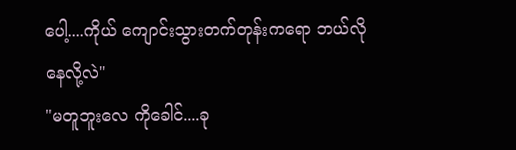ပေါ့....ကိုယ် ကျောင်းသွားတက်တုန်းကရော ဘယ်လိုနေလို့လဲ"
"မတူဘူးလေ ကိုခေါင်....ခု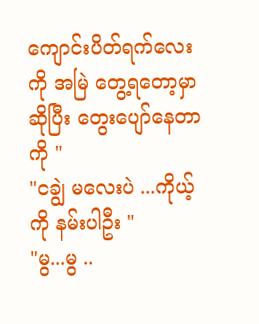ကျောင်းပိတ်ရက်လေးကို အမြဲ တွေ့ရတော့မှာဆိုပြီး တွေးပျော်နေတာကို "
"ငချွဲ မလေးပဲ ...ကိုယ့်ကို နမ်းပါဦး "
"မွ...မွ ..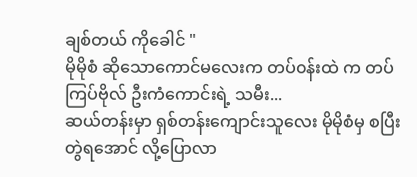ချစ်တယ် ကိုခေါင် "
မိုမိုစံ ဆိုသောကောင်မလေးက တပ်၀န်းထဲ က တပ် ကြပ်ဗိုလ် ဦးကံကောင်းရဲ့ သမီး...
ဆယ်တန်းမှာ ရှစ်တန်းကျောင်းသူလေး မိုမိုစံမှ စပြီး တွဲရအောင် လို့ပြောလာ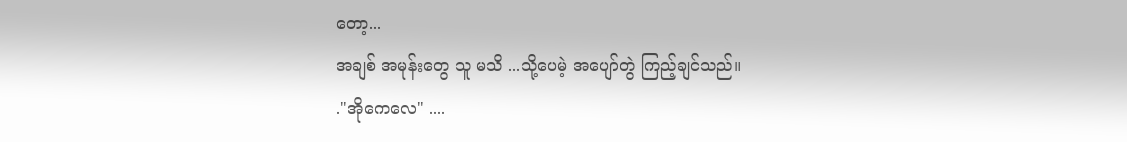တော့...
အချစ် အမုန်း‌တွေ သူ မသိ ...သို့ပေမဲ့ အပျော်တွဲ ကြည့်ချင်သည်။
."အိုကေလေ" ....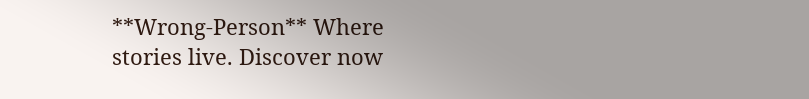**Wrong-Person** Where stories live. Discover now